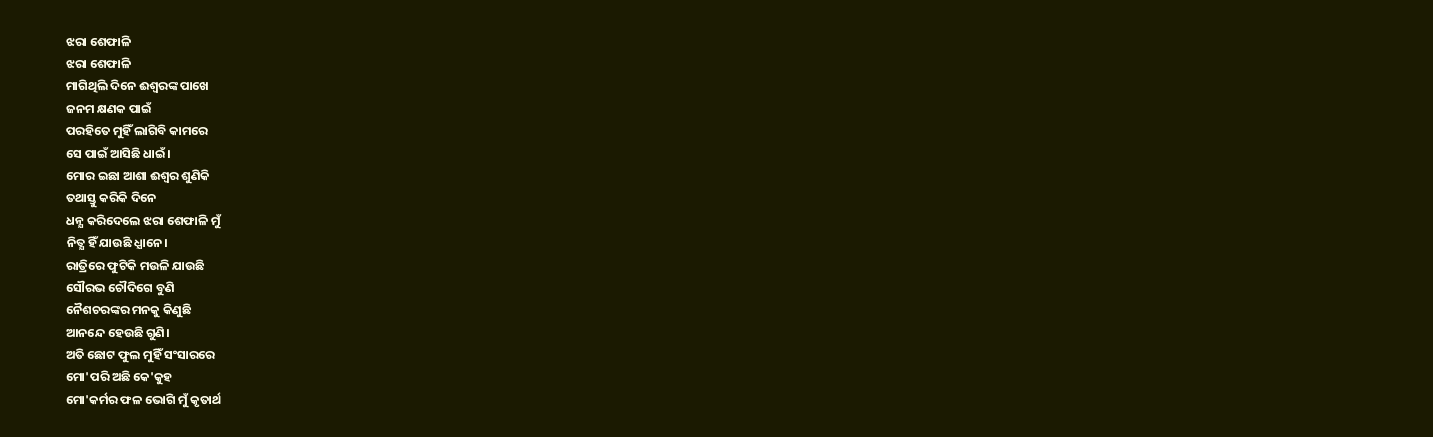ଝରା ଶେଫାଳି
ଝରା ଶେଫାଳି
ମାଗିଥିଲି ଦିନେ ଈଶ୍ବରଙ୍କ ପାଖେ
ଜନମ କ୍ଷଣକ ପାଇଁ
ପରହିତେ ମୁହିଁ ଲାଗିବି କାମରେ
ସେ ପାଇଁ ଆସିଛି ଧାଇଁ।
ମୋର ଇଛା ଆଶା ଈଶ୍ବର ଶୁଣିକି
ତଥାସ୍ତୁ କରିକି ଦିନେ
ଧନ୍ଯ କରିଦେଲେ ଝରା ଶେଫାଳି ମୁଁ
ନିତ୍ଯ ହିଁ ଯାଉଛି ଧ୍ଯାନେ।
ରାତ୍ରିରେ ଫୁଟିକି ମଉଳି ଯାଉଛି
ସୌରଭ ଚୌଦିଗେ ବୁଣି
ନୈଶଚରଙ୍କର ମନକୁ କିଣୁଛି
ଆନନ୍ଦେ ହେଉଛି ଗୁଣି।
ଅତି ଛୋଟ ଫୁଲ ମୁହିଁ ସଂସାରରେ
ମୋ'ପରି ଅଛି କେ'କୁହ
ମୋ'କର୍ମର ଫଳ ଭୋଗି ମୁଁ କୃତାର୍ଥ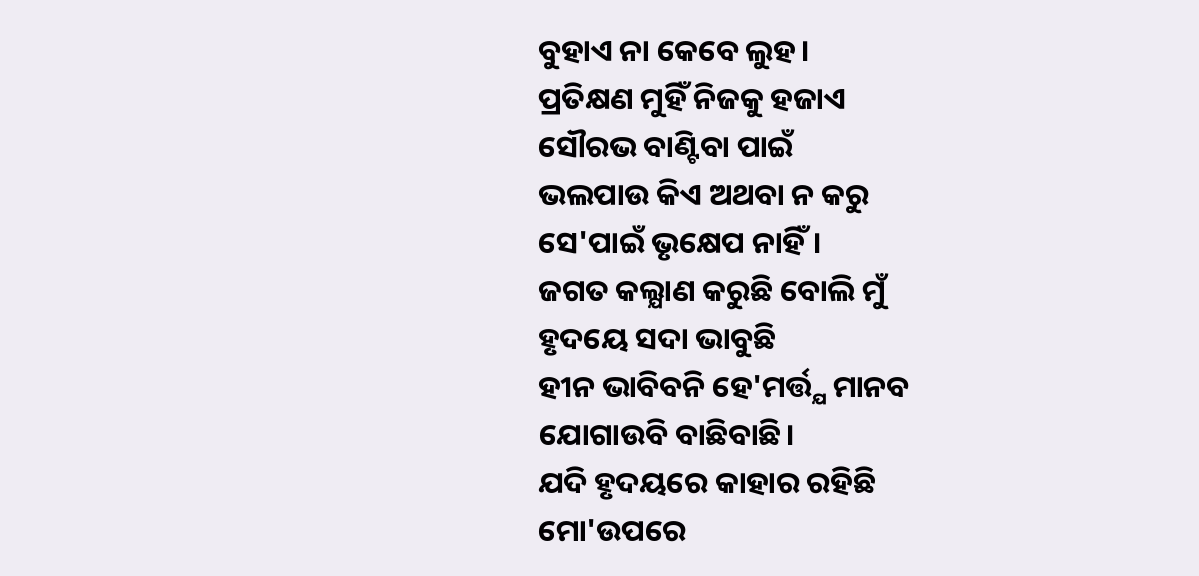ବୁହାଏ ନା କେବେ ଲୁହ।
ପ୍ରତିକ୍ଷଣ ମୁହିଁ ନିଜକୁ ହଜାଏ
ସୌରଭ ବାଣ୍ଟିବା ପାଇଁ
ଭଲପାଉ କିଏ ଅଥବା ନ କରୁ
ସେ'ପାଇଁ ଭୃକ୍ଷେପ ନାହିଁ।
ଜଗତ କଲ୍ଯାଣ କରୁଛି ବୋଲି ମୁଁ
ହୃଦୟେ ସଦା ଭାବୁଛି
ହୀନ ଭାବିବନି ହେ'ମର୍ତ୍ତ୍ଯ ମାନବ
ଯୋଗାଉବି ବାଛିବାଛି।
ଯଦି ହୃଦୟରେ କାହାର ରହିଛି
ମୋ'ଉପରେ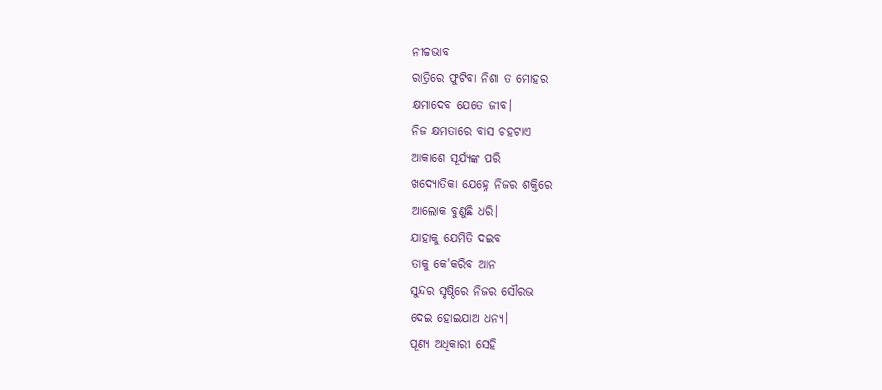ନୀଚ୍ଚଭାବ
ରାତ୍ରିରେ ଫୁଟିବା ନିଶା ତ ମୋହର
କ୍ଷମାଦେବ ଯେତେ ଜୀବ।
ନିଜ କ୍ଷମତାରେ ବାସ ଚହଟାଏ
ଆକାଶେ ସୂର୍ଯ୍ଯଙ୍କ ପରି
ଖଦ୍ଯୋତିକା ଯେହ୍ନେ ନିଜର ଶକ୍ତିରେ
ଆଲୋକ ବୁଣୁଛି ଧରି।
ଯାହାକୁ ଯେମିତି ଦଇବ
ତାକୁ କେ'କରିବ ଆନ
ସୁନ୍ଦର ସୃଷ୍ଠିରେ ନିଜର ସୌରଭ
ଦେଇ ହୋଇଯାଅ ଧନ୍ଯ।
ପୂଣ୍ଯ ଅଧିକାରୀ ସେହି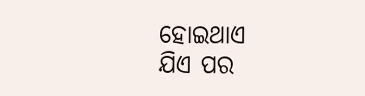ହୋଇଥାଏ
ଯିଏ ପର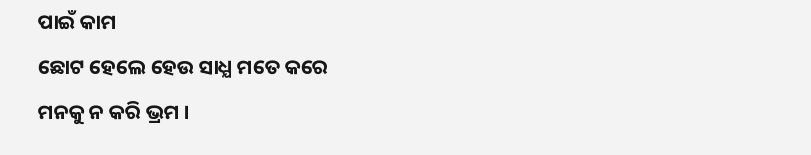ପାଇଁ କାମ
ଛୋଟ ହେଲେ ହେଉ ସାଧ୍ଯ ମତେ କରେ
ମନକୁ ନ କରି ଭ୍ରମ ।